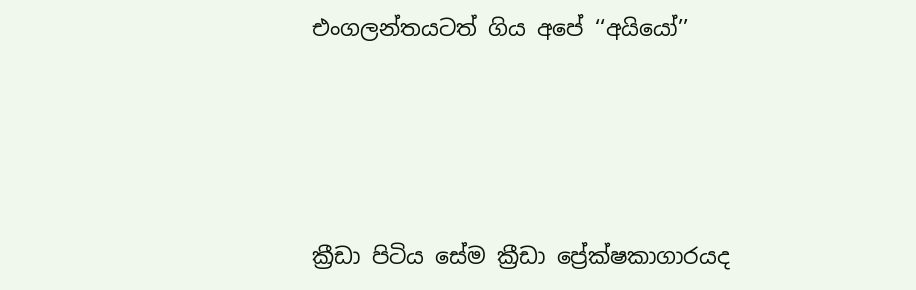එංගලන්තයටත් ගිය අපේ ‘‘අයියෝ’’




ක්‍රීඩා පිටිය සේම ක්‍රීඩා ප්‍රේක්ෂකාගාරයද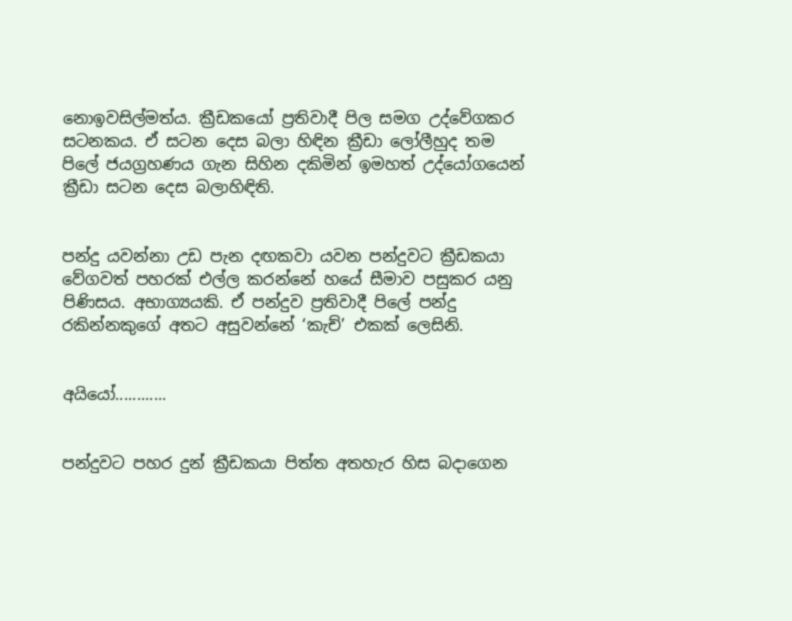නොඉවසිල්මත්ය. ක්‍රීඩකයෝ ප්‍රතිවාදී පිල සමග උද්වේගකර සටනකය. ඒ සටන දෙස බලා හිඳින ක්‍රීඩා ලෝලීහුද තම පිලේ ජයග්‍රහණය ගැන සිහින දකිමින් ඉමහත් උද්යෝගයෙන් ක්‍රීඩා සටන දෙස බලාහිඳිති.


පන්දු යවන්නා උඩ පැන දඟකවා යවන පන්දුවට ක්‍රීඩකයා වේගවත් පහරක් එල්ල කරන්නේ හයේ සීමාව පසුකර යනු පිණිසය. අභාග්‍යයකි. ඒ පන්දුව ප්‍රතිවාදී පිලේ පන්දු රකින්නකුගේ අතට අසුවන්නේ ‘කැච්’ එකක් ලෙසිනි.


අයියෝ............


පන්දුවට පහර දුන් ක්‍රීඩකයා පිත්ත අතහැර හිස බදාගෙන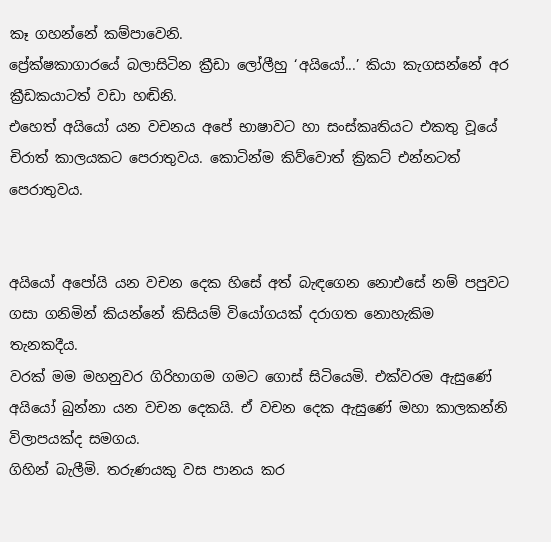කෑ ගහන්නේ කම්පාවෙනි.
ප්‍රේක්ෂකාගාරයේ බලාසිටින ක්‍රීඩා ලෝලීහු ‘අයියෝ...’ කියා කැගසන්නේ අර ක්‍රීඩකයාටත් වඩා හඬිනි.
එහෙත් අයියෝ යන වචනය අපේ භාෂාවට හා සංස්කෘතියට එකතු වූයේ චිරාත් කාලයකට පෙරාතුවය. කොටින්ම කිව්වොත් ක්‍රිකට් එන්නටත් පෙරාතුවය.


අයියෝ අපෝයි යන වචන දෙක හිසේ අත් බැඳගෙන නොඑසේ නම් පපුවට ගසා ගනිමින් කියන්නේ කිසියම් වියෝගයක් දරාගත නොහැකිම තැනකදීය.
වරක් මම මහනුවර ගිරිහාගම ගමට ගොස් සිටියෙමි. එක්වරම ඇසුණේ අයියෝ බුන්නා යන වචන දෙකයි. ඒ වචන දෙක ඇසුණේ මහා කාලකන්නි විලාපයක්ද සමගය.
ගිහින් බැලීමි. තරුණයකු වස පානය කර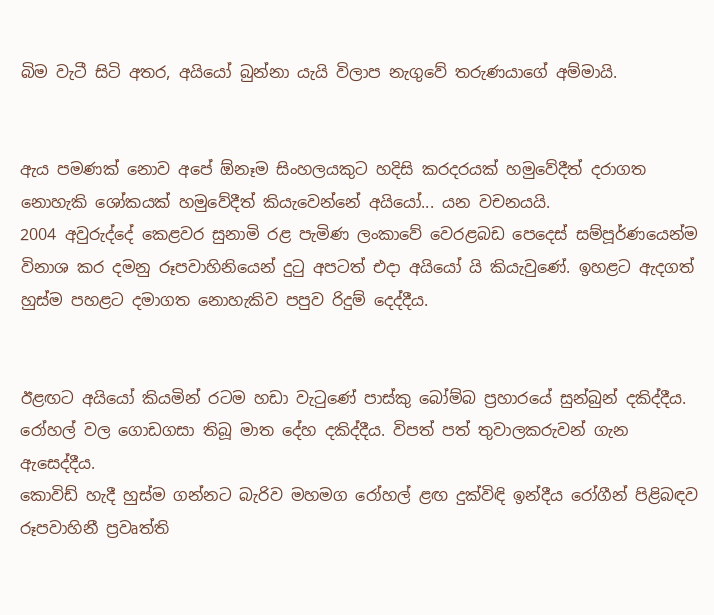බිම වැටී සිටි අතර, අයියෝ බුන්නා යැයි විලාප නැගුවේ තරුණයාගේ අම්මායි.


ඇය පමණක් නොව අපේ ඕනෑම සිංහලයකුට හදිසි කරදරයක් හමුවේදීත් දරාගත නොහැකි ශෝකයක් හමුවේදීත් කියැවෙන්නේ අයියෝ... යන වචනයයි.
2004 අවුරුද්දේ කෙළවර සුනාමි රළ පැමිණ ලංකාවේ වෙරළබඩ පෙදෙස් සම්පූර්ණයෙන්ම විනාශ කර දමනු රූපවාහිනියෙන් දුටු අපටත් එදා අයියෝ යි කියැවුණේ. ඉහළට ඇදගත් හුස්ම පහළට දමාගත නොහැකිව පපුව රිදුම් දෙද්දීය.


ඊළඟට අයියෝ කියමින් රටම හඩා වැටුණේ පාස්කු බෝම්බ ප්‍රහාරයේ සුන්බුන් දකිද්දීය. රෝහල් වල ගොඩගසා තිබූ මාත දේහ දකිද්දීය. විපත් පත් තුවාලකරුවන් ගැන ඇසෙද්දීය.
කොවිඩ් හැදී හුස්ම ගන්නට බැරිව මහමග රෝහල් ළඟ දුක්විඳි ඉන්දීය රෝගීන් පිළිබඳව රූපවාහිනී ප්‍රවෘත්ති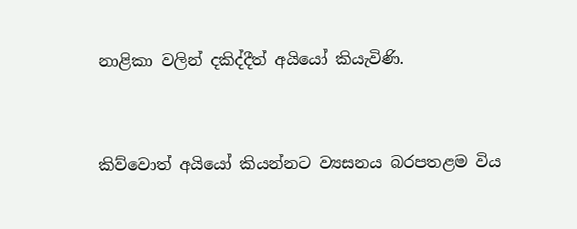නාළිකා වලින් දකිද්දීත් අයියෝ කියැවිණි.


කිව්වොත් අයියෝ කියන්නට ව්‍යසනය බරපතළම විය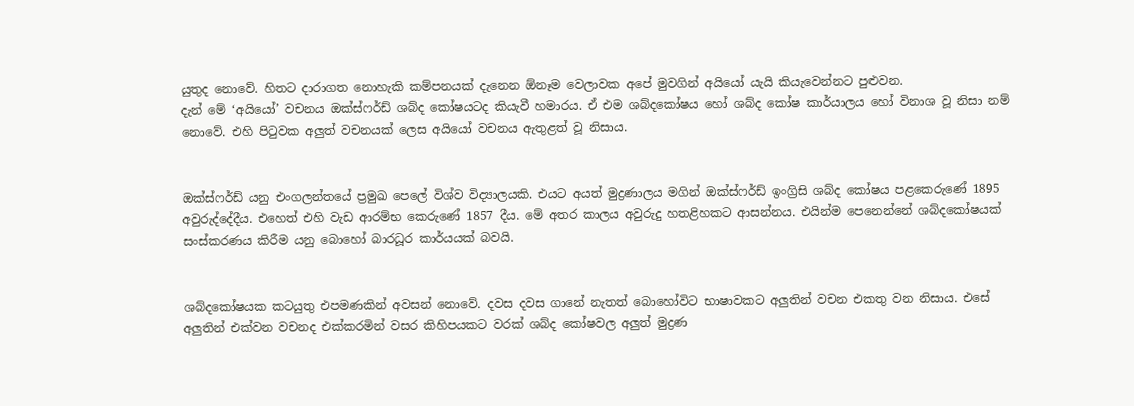යුතුද නොවේ. හිතට දාරාගත නොහැකි කම්පනයක් දැනෙන ඕනෑම වෙලාවක අපේ මුවගින් අයියෝ යැයි කියැවෙන්නට පුළුවන.
දැන් මේ ‘අයියෝ’ වචනය ඔක්ස්ෆර්ඩ් ශබ්ද කෝෂයටද කියැවී හමාරය. ඒ එම ශබ්දකෝෂය හෝ ශබ්ද කෝෂ කාර්යාලය හෝ විනාශ වූ නිසා නම් නොවේ. එහි පිටුවක අලුත් වචනයක් ලෙස අයියෝ වචනය ඇතුළත් වූ නිසාය.


ඔක්ස්ෆර්ඩ් යනු එංගලන්තයේ ප්‍රමුඛ පෙලේ විශ්ව විද්‍යාලයකි. එයට අයත් මුද්‍රණාලය මගින් ඔක්ස්ෆර්ඩ් ඉංග්‍රිසි ශබ්ද කෝෂය පළකෙරුණේ 1895 අවුරුද්දේදීය. එහෙත් එහි වැඩ ආරම්භ කෙරුණේ 1857 දීය. මේ අතර කාලය අවුරුදු හතළිහකට ආසන්නය. එයින්ම පෙනෙන්නේ ශබ්දකෝෂයක් සංස්කරණය කිරීම යනු බොහෝ බාරධූර කාර්යයක් බවයි.


ශබ්දකෝෂයක කටයුතු එපමණකින් අවසන් නොවේ. දවස දවස ගානේ නැතත් බොහෝවිට භාෂාවකට අලුතින් වචන එකතු වන නිසාය. එසේ අලුතින් එක්වන වචනද එක්කරමින් වසර කිහිපයකට වරක් ශබ්ද කෝෂවල අලුත් මුද්‍රණ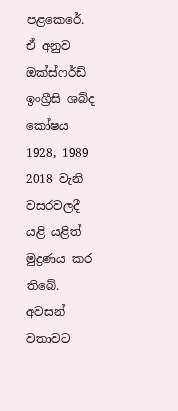පළකෙරේ. ඒ අනුව ඔක්ස්ෆර්ඩ් ඉංග්‍රීසි ශබ්ද කෝෂය 1928, 1989 2018 වැනි වසරවලදී යළි යළිත් මුද්‍රණය කර තිබේ. අවසන් වතාවට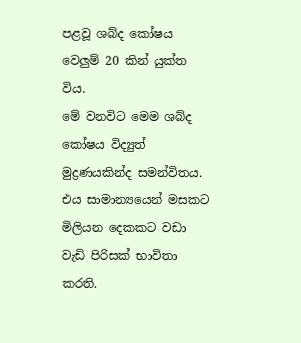පළවූ ශබ්ද කෝෂය වෙලුම් 20 කින් යුක්ත විය.
මේ වනවිට මෙම ශබ්ද කෝෂය විද්‍යුත් මුද්‍රණයකින්ද සමන්විතය. එය සාමාන්‍යයෙන් මසකට මිලියන දෙකකට වඩා වැඩි පිරිසක් භාවිතා කරති.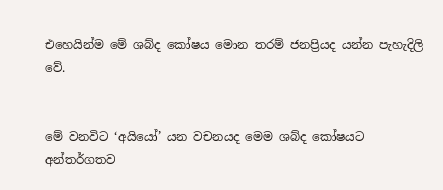එහෙයින්ම මේ ශබ්ද කෝෂය මොන තරම් ජනප්‍රියද යන්න පැහැදිලි වේ.


මේ වනවිට ‘අයියෝ’ යන වචනයද මෙම ශබ්ද කෝෂයට අන්තර්ගතව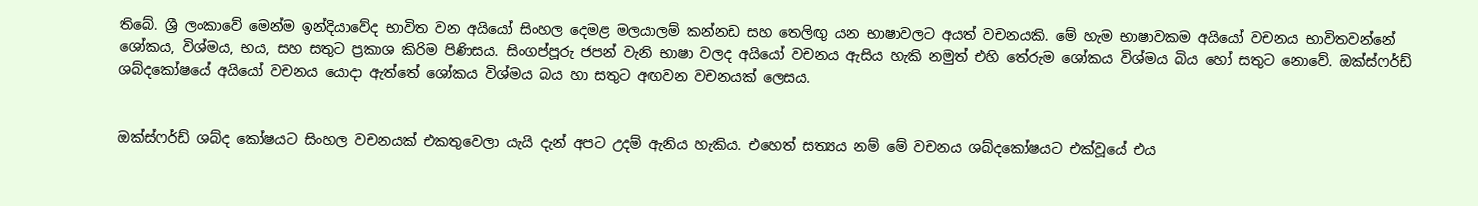තිබේ. ශ්‍රී ලංකාවේ මෙන්ම ඉන්දියාවේද භාවිත වන අයියෝ සිංහල දෙමළ මලයාලම් කන්නඩ සහ තෙලිඟු යන භාෂාවලට අයත් වචනයකි. මේ හැම භාෂාවකම අයියෝ වචනය භාවිතවන්නේ ශෝකය, විශ්මය, භය, සහ සතුට ප්‍රකාශ කිරිම පිණිසය. සිංගප්පූරු ජපන් වැනි භාෂා වලද අයියෝ වචනය ඇසිය හැකි නමුත් එහි තේරුම ශෝකය විශ්මය බිය හෝ සතුට නොවේ. ඔක්ස්ෆර්ඩ් ශබ්දකෝෂයේ අයියෝ වචනය යොදා ඇත්තේ ශෝකය විශ්මය බය හා සතුට අඟවන වචනයක් ලෙසය.


ඔක්ස්ෆර්ඩ් ශබ්ද කෝෂයට සිංහල වචනයක් එකතුවෙලා යැයි දැන් අපට උදම් ඇනිය හැකිය. එහෙත් සත්‍යය නම් මේ වචනය ශබ්දකෝෂයට එක්වූයේ එය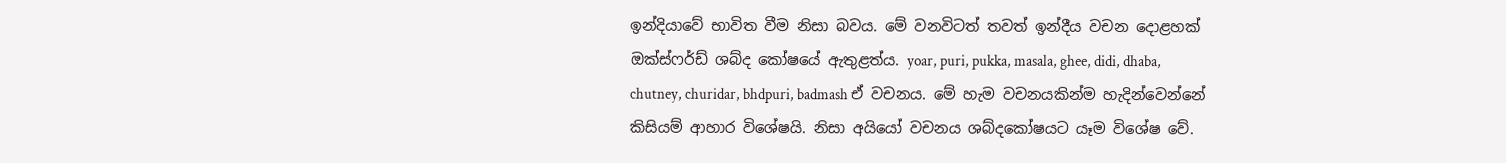ඉන්දියාවේ භාවිත වීම නිසා බවය. මේ වනවිටත් තවත් ඉන්දීය වචන දොළහක් ඔක්ස්ෆර්ඩ් ශබ්ද කෝෂයේ ඇතුළත්ය. yoar, puri, pukka, masala, ghee, didi, dhaba, chutney, churidar, bhdpuri, badmash ඒ වචනය. මේ හැම වචනයකින්ම හැදින්වෙන්නේ කිසියම් ආහාර විශේෂයි. නිසා අයියෝ වචනය ශබ්දකෝෂයට යෑම විශේෂ වේ.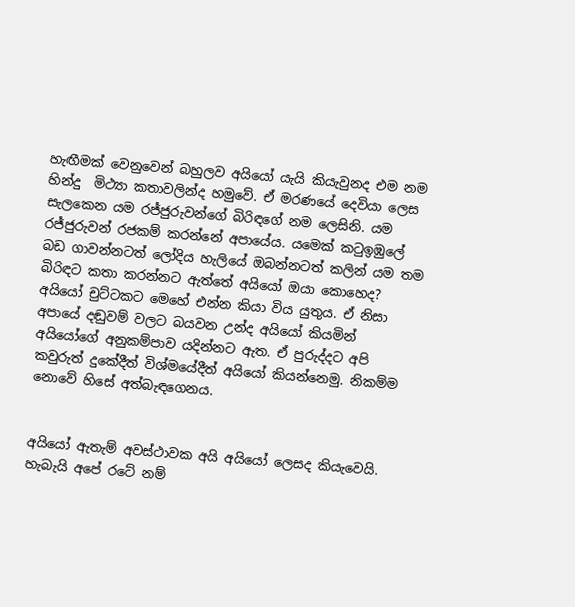හැඟීමක් වෙනුවෙන් බහුලව අයියෝ යැයි කියැවුනද එම නම හින්දු  මිථ්‍යා කතාවලින්ද හමුවේ. ඒ මරණයේ දෙවියා ලෙස සැලකෙන යම රජ්ජුරුවන්ගේ බිරිඳගේ නම ලෙසිනි. යම රජ්ජුරුවන් රජකම් කරන්නේ අපායේය. යමෙක් කටුඉඹුලේ බඩ ගාවන්නටත් ලෝදිය හැලියේ ඔබන්නටත් කලින් යම තම බිරිඳට කතා කරන්නට ඇත්තේ අයියෝ ඔයා කොහෙද? අයියෝ චුට්ටකට මෙහේ එන්න කියා විය යුතුය. ඒ නිසා අපායේ දඬුවම් වලට බයවන උන්ද අයියෝ කියමින් අයියෝගේ අනුකම්පාව යදින්නට ඇත. ඒ පුරුද්දට අපි කවුරුත් දුකේදීත් විශ්මයේදීත් අයියෝ කියන්නෙමු. නිකම්ම නොවේ හිසේ අත්බැඳගෙනය.


අයියෝ ඇතැම් අවස්ථාවක අයි අයියෝ ලෙසද කියැවෙයි. හැබැයි අපේ රටේ නම්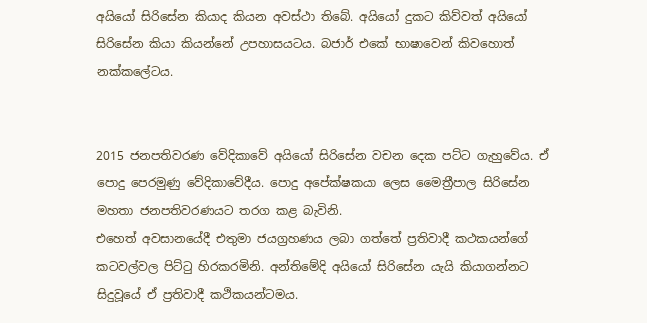අයියෝ සිරිසේන කියාද කියන අවස්ථා තිබේ. අයියෝ දුකට කිව්වත් අයියෝ සිරිසේන කියා කියන්නේ උපහාසයටය. බජාර් එකේ භාෂාවෙන් කිවහොත් නක්කලේටය.


2015 ජනපතිවරණ වේදිකාවේ අයියෝ සිරිසේන වචන දෙක පට්ට ගැහුවේය. ඒ පොදු පෙරමුණු වේදිකාවේදීය. පොදු අපේක්ෂකයා ලෙස මෛත්‍රීපාල සිරිසේන මහතා ජනපතිවරණයට තරග කළ බැවිනි.
එහෙත් අවසානයේදී එතුමා ජයග්‍රහණය ලබා ගත්තේ ප්‍රතිවාදී කථකයන්ගේ කටවල්වල පිට්ටු හිරකරමිනි. අන්තිමේදි අයියෝ සිරිසේන යැයි කියාගන්නට සිදුවූයේ ඒ ප්‍රතිවාදී කථිකයන්ටමය.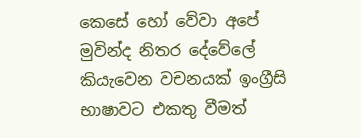කෙසේ හෝ වේවා අපේ මුවින්ද නිතර දේවේලේ කියැවෙන වචනයක් ඉංග්‍රීසි භාෂාවට එකතු වීමත්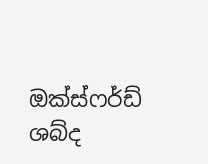ඔක්ස්ෆර්ඩ් ශබ්ද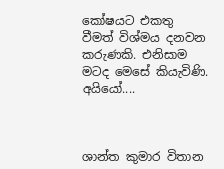කෝෂයට එකතු වීමත් විශ්මය දනවන කරුණකි. එනිසාම මටද මෙසේ කියැවිණි. අයියෝ....



ශාන්ත කුමාර විතාන